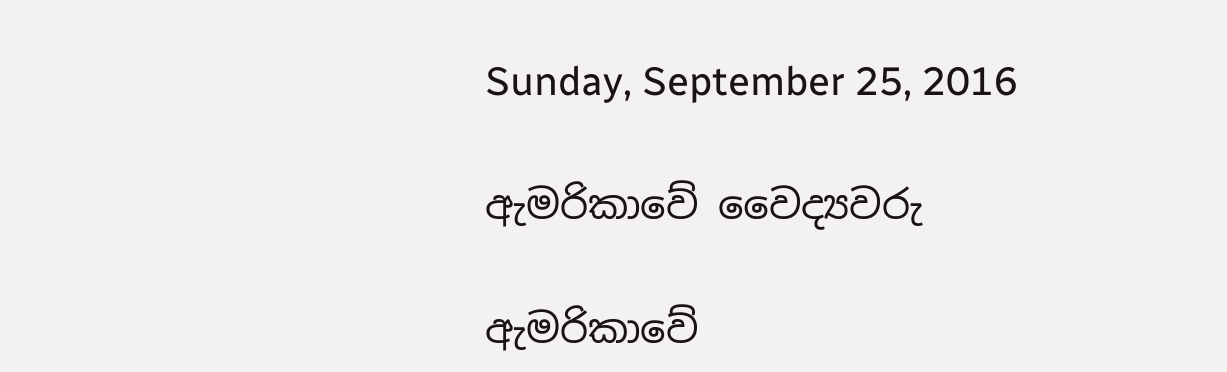Sunday, September 25, 2016

ඇමරිකාවේ වෛද්‍යවරු

ඇමරිකාවේ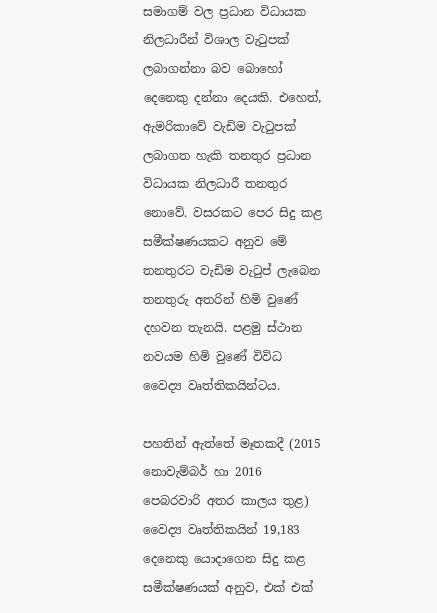සමාගම් වල ප්‍රධාන විධායක නිලධාරීන් විශාල වැටුපක් ලබාගන්නා බව බොහෝ දෙනෙකු දන්නා දෙයකි. එහෙත්, ඇමරිකාවේ වැඩිම වැටුපක් ලබාගත හැකි තනතුර ප්‍රධාන විධායක නිලධාරී තනතුර නොවේ. වසරකට පෙර සිදු කළ සමීක්ෂණයකට අනුව මේ තනතුරට වැඩිම වැටුප් ලැබෙන තනතුරු අතරින් හිමි වුණේ දහවන තැනයි. පළමු ස්ථාන නවයම හිමි වුණේ විවිධ වෛද්‍ය වෘත්තිකයින්ටය.

පහතින් ඇත්තේ මෑතකදී (2015 නොවැම්බර් හා 2016 පෙබරවාරි අතර කාලය තුළ) වෛද්‍ය වෘත්තිකයින් 19,183 දෙනෙකු යොදාගෙන සිදු කළ සමීක්ෂණයක් අනුව, එක් එක්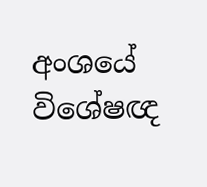අංශයේ විශේෂඥ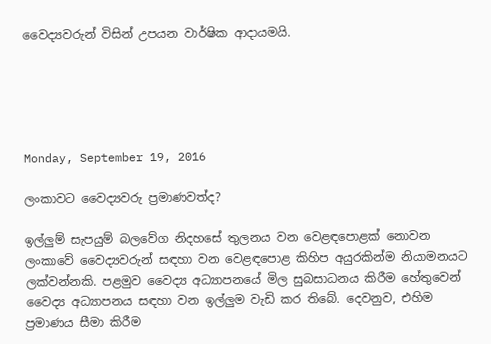වෛද්‍යවරුන් විසින් උපයන වාර්ෂික ආදායමයි.





Monday, September 19, 2016

ලංකාවට වෛද්‍යවරු ප්‍රමාණවත්ද?

ඉල්ලුම් සැපයුම් බලවේග නිදහසේ තුලනය වන වෙළඳපොළක් නොවන ලංකාවේ වෛද්‍යවරුන් සඳහා වන වෙළඳපොළ කිහිප අයුරකින්ම නියාමනයට ලක්වන්නකි. පළමුව වෛද්‍ය අධ්‍යාපනයේ මිල සුබසාධනය කිරීම හේතුවෙන් වෛද්‍ය අධ්‍යාපනය සඳහා වන ඉල්ලුම වැඩි කර තිබේ. දෙවනුව, එහිම ප්‍රමාණය සීමා කිරීම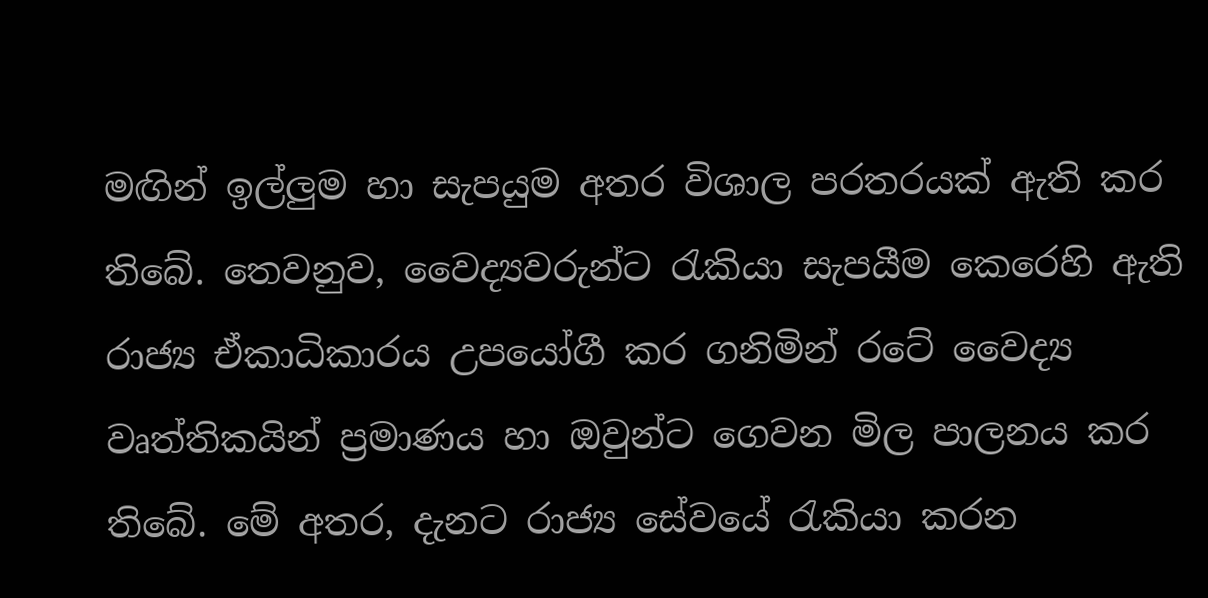මඟින් ඉල්ලුම හා සැපයුම අතර විශාල පරතරයක් ඇති කර තිබේ. තෙවනුව, වෛද්‍යවරුන්ට රැකියා සැපයීම කෙරෙහි ඇති රාජ්‍ය ඒකාධිකාරය උපයෝගී කර ගනිමින් රටේ වෛද්‍ය වෘත්තිකයින් ප්‍රමාණය හා ඔවුන්ට ගෙවන මිල පාලනය කර තිබේ. මේ අතර, දැනට රාජ්‍ය සේවයේ රැකියා කරන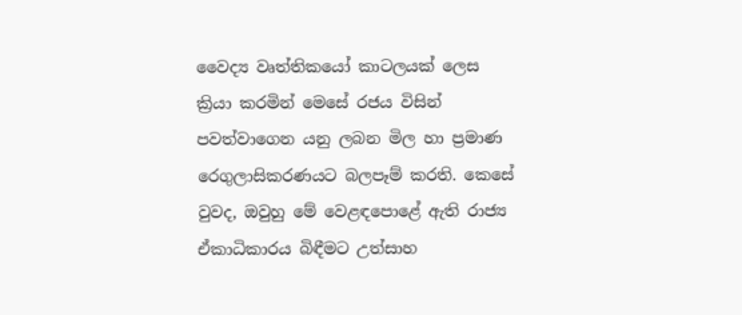වෛද්‍ය වෘත්තිකයෝ කාටලයක් ලෙස ක්‍රියා කරමින් මෙසේ රජය විසින් පවත්වාගෙන යනු ලබන මිල හා ප්‍රමාණ රෙගුලාසිකරණයට බලපෑම් කරති. කෙසේ වුවද, ඔවුහු මේ වෙළඳපොළේ ඇති රාජ්‍ය ඒකාධිකාරය බිඳීමට උත්සාහ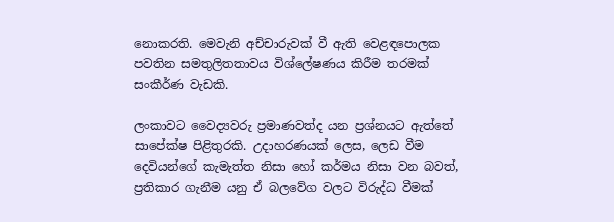නොකරති. මෙවැනි අච්චාරුවක් වී ඇති වෙළඳපොලක පවතින සමතුලිතතාවය විශ්ලේෂණය කිරීම තරමක් සංකීර්ණ වැඩකි.

ලංකාවට වෛද්‍යවරු ප්‍රමාණවත්ද යන ප්‍රශ්නයට ඇත්තේ සාපේක්ෂ පිළිතුරකි. උදාහරණයක් ලෙස, ලෙඩ වීම දෙවියන්ගේ කැමැත්ත නිසා හෝ කර්මය නිසා වන බවත්, ප්‍රතිකාර ගැනීම යනු ඒ බලවේග වලට විරුද්ධ වීමක්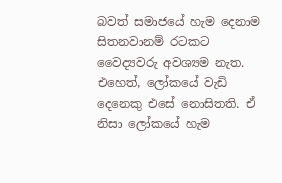බවත් සමාජයේ හැම දෙනාම සිතනවානම් රටකට වෛද්‍යවරු අවශ්‍යම නැත. එහෙත්, ලෝකයේ වැඩි දෙනෙකු එසේ නොසිතති. ඒ නිසා ලෝකයේ හැම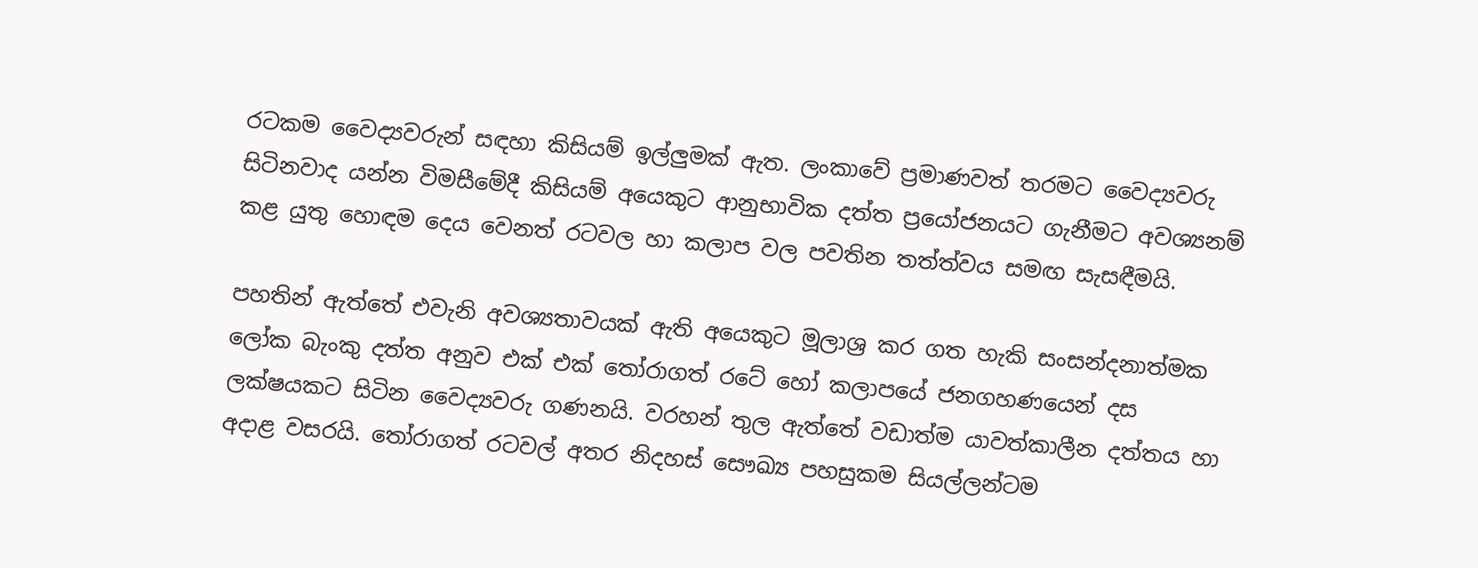රටකම වෛද්‍යවරුන් සඳහා කිසියම් ඉල්ලුමක් ඇත. ලංකාවේ ප්‍රමාණවත් තරමට වෛද්‍යවරු සිටිනවාද යන්න විමසීමේදී කිසියම් අයෙකුට ආනුභාවික දත්ත ප්‍රයෝජනයට ගැනීමට අවශ්‍යනම් කළ යුතු හොඳම දෙය වෙනත් රටවල හා කලාප වල පවතින තත්ත්වය සමඟ සැසඳීමයි.

පහතින් ඇත්තේ එවැනි අවශ්‍යතාවයක් ඇති අයෙකුට මූලාශ්‍ර කර ගත හැකි සංසන්දනාත්මක ලෝක බැංකු දත්ත අනුව එක් එක් තෝරාගත් රටේ හෝ කලාපයේ ජනගහණයෙන් දස ලක්ෂයකට සිටින වෛද්‍යවරු ගණනයි. වරහන් තුල ඇත්තේ වඩාත්ම යාවත්කාලීන දත්තය හා අදාළ වසරයි. තෝරාගත් රටවල් අතර නිදහස් සෞඛ්‍ය පහසුකම සියල්ලන්ටම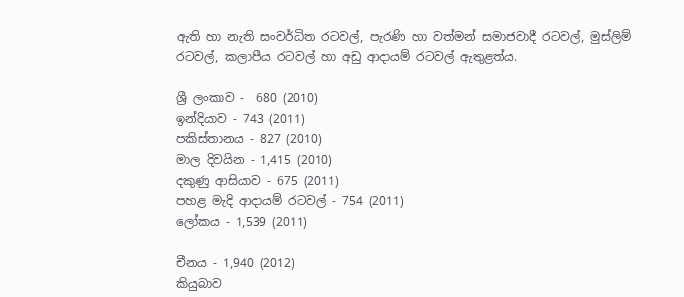ඇති හා නැති සංවර්ධිත රටවල්, පැරණි හා වත්මන් සමාජවාදී රටවල්, මුස්ලිම් රටවල්, කලාපීය රටවල් හා අඩු ආදායම් රටවල් ඇතුළත්ය.

ශ්‍රී ලංකාව -  680 (2010)
ඉන්දියාව - 743 (2011)
පකිස්තානය - 827 (2010)
මාල දිවයින - 1,415 (2010)
දකුණු ආසියාව - 675 (2011)
පහළ මැදි ආදායම් රටවල් - 754 (2011)
ලෝකය - 1,539 (2011)

චීනය - 1,940 (2012)
කියුබාව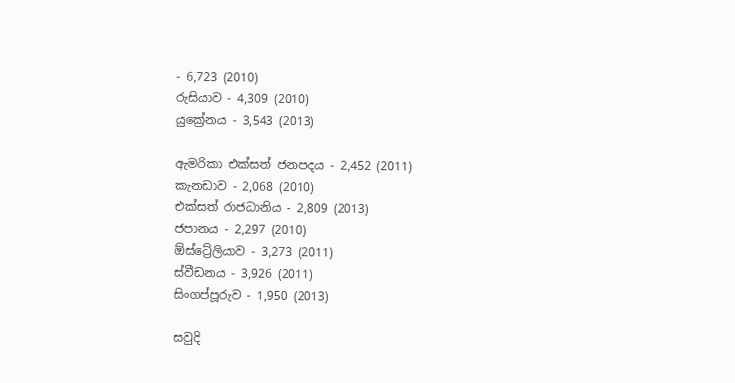- 6,723 (2010)
රුසියාව - 4,309 (2010)
යුක්‍රේනය - 3,543 (2013)

ඇමරිකා එක්සත් ජනපදය - 2,452 (2011)
කැනඩාව - 2,068 (2010)
එක්සත් රාජධානිය - 2,809 (2013)
ජපානය - 2,297 (2010)
ඕස්ට්‍රේලියාව - 3,273 (2011)
ස්වීඩනය - 3,926 (2011)
සිංගප්පූරුව - 1,950 (2013)

සවුදි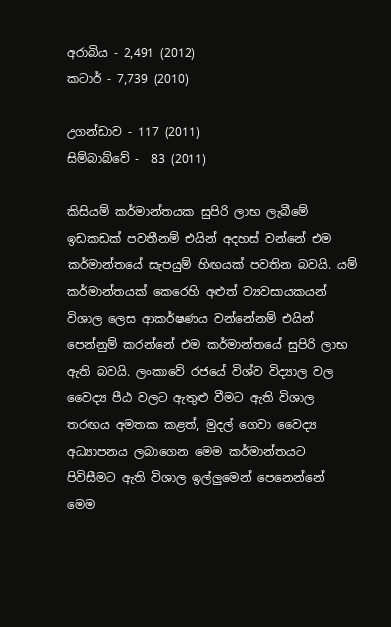අරාබිය - 2,491 (2012)
කටාර් - 7,739 (2010)

උගන්ඩාව - 117 (2011)
සිම්බාබ්වේ -  83 (2011)

කිසියම් කර්මාන්තයක සුපිරි ලාභ ලැබීමේ ඉඩකඩක් පවතීනම් එයින් අදහස් වන්නේ එම කර්මාන්තයේ සැපයුම් හිඟයක් පවතින බවයි. යම් කර්මාන්තයක් කෙරෙහි අළුත් ව්‍යවසායකයන් විශාල ලෙස ආකර්ෂණය වන්නේනම් එයින් පෙන්නුම් කරන්නේ එම කර්මාන්තයේ සුපිරි ලාභ ඇති බවයි. ලංකාවේ රජයේ විශ්ව විද්‍යාල වල වෛද්‍ය පීඨ වලට ඇතුළු වීමට ඇති විශාල තරඟය අමතක කළත්, මුදල් ගෙවා වෛද්‍ය අධ්‍යාපනය ලබාගෙන මෙම කර්මාන්තයට පිවිසීමට ඇති විශාල ඉල්ලුමෙන් පෙනෙන්නේ මෙම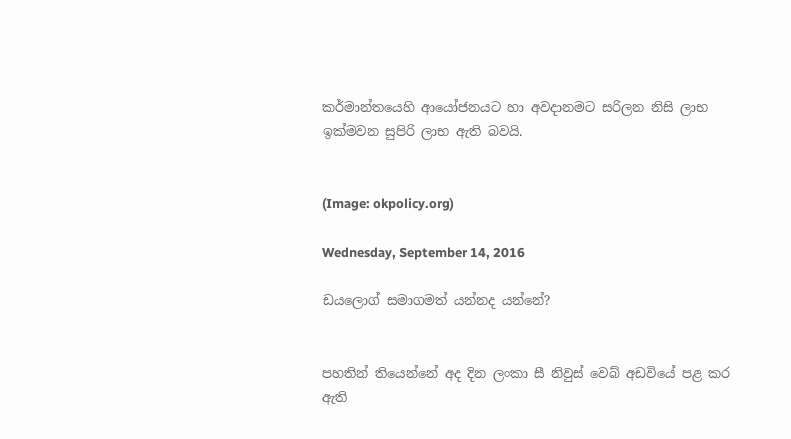කර්මාන්තයෙහි ආයෝජනයට හා අවදානමට සරිලන නිසි ලාභ ඉක්මවන සුපිරි ලාභ ඇති බවයි.


(Image: okpolicy.org)

Wednesday, September 14, 2016

ඩයලොග් සමාගමත් යන්නද යන්නේ?


පහතින් තියෙන්නේ අද දින ලංකා සී නිවුස් වෙබ් අඩවියේ පළ කර ඇති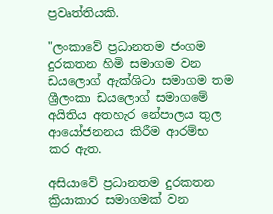ප්‍රවෘත්තියකි.

"ලංකාවේ ප්‍රධානතම ජංගම දුරකතන හිමි සමාගම වන ඩයලොග් ඇක්ශිටා සමාගම තම ශ්‍රීලංකා ඩයලොග් සමාගමේ අයිතිය අතහැර නේපාලය තුල ආයෝජනනය කිරීම ආරම්භ කර ඇත.

අසියාවේ ප්‍රධානතම දුරකතන ක්‍රියාකාර සමාගමක් වන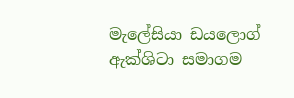මැලේසියා ඩයලොග් ඇක්ශිටා සමාගම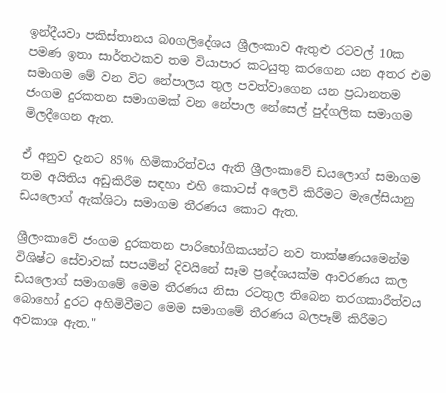ඉන්දීයවා පකිස්තානය බoගලිදේශය ශ්‍රීලංකාව ඇතුළු රටවල් 10ක පමණ ඉතා සාර්තථකව තම වියාපාර කටයුතු කරගෙන යන අතර එම සමාගම මේ වන විට නේපාලය තුල පවත්වාගෙන යන ප්‍රධානතම ජංගම දුරකතන සමාගමක් වන නේපාල නේසෙල් පුද්ගලික සමාගම මිලදීගෙන ඇත.

ඒ අනුව දැනට 85% හිමිකාරිත්වය ඇති ශ්‍රීලංකාවේ ඩයලොග් සමාගම තම අයිතිය අඩුකිරීම සඳහා එහි කොටස් අලෙවි කිරීමට මැලේසියානු ඩයලොග් ඇක්ශිටා සමාගම තීරණය කොට ඇත.

ශ්‍රීලංකාවේ ජංගම දුරකතන පාරිභෝගිකයන්ට නව තාක්ෂණයමෙන්ම විශිෂ්ට සේවාවක් සපයමින් දිවයිනේ සෑම ප්‍රදේශයක්ම ආවරණය කල ඩයලොග් සමාගමේ මෙම තීරණය නිසා රටතුල තිබෙන තරගකාරීත්වය බොහෝ දුරට අහිමිවීමට මෙම සමාගමේ තීරණය බලපෑම් කිරීමට අවකාශ ඇත."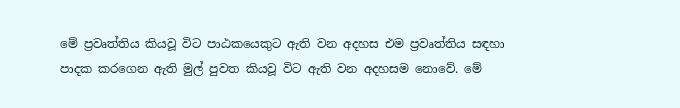මේ ප්‍රවෘත්තිය කියවූ විට පාඨකයෙකුට ඇති වන අදහස එම ප්‍රවෘත්තිය සඳහා පාදක කරගෙන ඇති මුල් පුවත කියවූ විට ඇති වන අදහසම නොවේ. මේ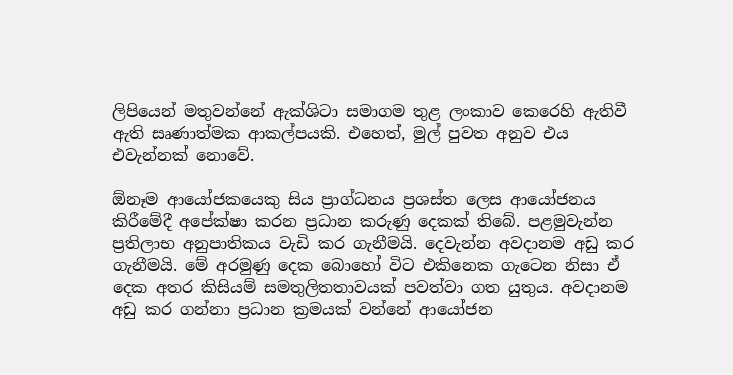ලිපියෙන් මතුවන්නේ ඇක්ශිටා සමාගම තුළ ලංකාව කෙරෙහි ඇතිවී ඇති සෘණාත්මක ආකල්පයකි. එහෙත්, මුල් පුවත අනුව එය එවැන්නක් නොවේ.

ඕනෑම ආයෝජකයෙකු සිය ප්‍රාග්ධනය ප්‍රශස්ත ලෙස ආයෝජනය කිරීමේදී අපේක්ෂා කරන ප්‍රධාන කරුණු දෙකක් තිබේ. පළමුවැන්න ප්‍රතිලාභ අනුපාතිකය වැඩි කර ගැනීමයි. දෙවැන්න අවදානම අඩු කර ගැනීමයි. මේ අරමුණු දෙක බොහෝ විට එකිනෙක ගැටෙන නිසා ඒ දෙක අතර කිසියම් සමතුලිතතාවයක් පවත්වා ගත යුතුය. අවදානම අඩු කර ගන්නා ප්‍රධාන ක්‍රමයක් වන්නේ ආයෝජන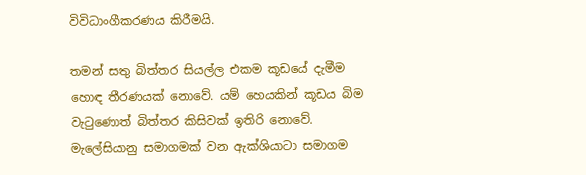විවිධාංගීකරණය කිරීමයි.

තමන් සතු බිත්තර සියල්ල එකම කූඩයේ දැමීම හොඳ තීරණයක් නොවේ. යම් හෙයකින් කූඩය බිම වැටුණොත් බිත්තර කිසිවක් ඉතිරි නොවේ. මැලේසියානු සමාගමක් වන ඇක්ශියාටා සමාගම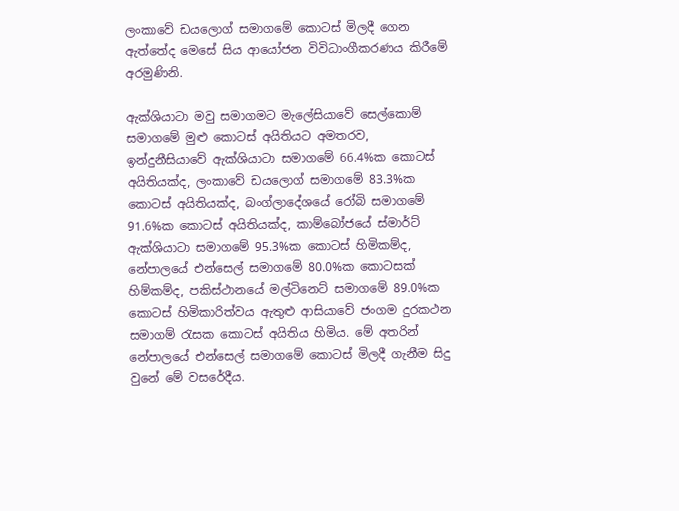ලංකාවේ ඩයලොග් සමාගමේ කොටස් මිලදී ගෙන ඇත්තේද මෙසේ සිය ආයෝජන විවිධාංගීකරණය කිරීමේ අරමුණිනි.

ඇක්ශියාටා මවු සමාගමට මැලේසියාවේ සෙල්කොම් සමාගමේ මුළු කොටස් අයිතියට අමතරව, ඉන්දුනීසියාවේ ඇක්ශියාටා සමාගමේ 66.4%ක කොටස් අයිතියක්ද, ලංකාවේ ඩයලොග් සමාගමේ 83.3%ක කොටස් අයිතියක්ද, බංග්ලාදේශයේ රෝබි සමාගමේ 91.6%ක කොටස් අයිතියක්ද, කාම්බෝජයේ ස්මාර්ට් ඇක්ශියාටා සමාගමේ 95.3%ක කොටස් හිමිකම්ද, නේපාලයේ එන්සෙල් සමාගමේ 80.0%ක කොටසක් හිම්කම්ද, පකිස්ථානයේ මල්ටිනෙට් සමාගමේ 89.0%ක කොටස් හිමිකාරිත්වය ඇතුළු ආසියාවේ ජංගම දුරකථන සමාගම් රැසක කොටස් අයිතිය හිමිය. මේ අතරින් නේපාලයේ එන්සෙල් සමාගමේ කොටස් මිලදී ගැනීම සිදු වුනේ මේ වසරේදීය.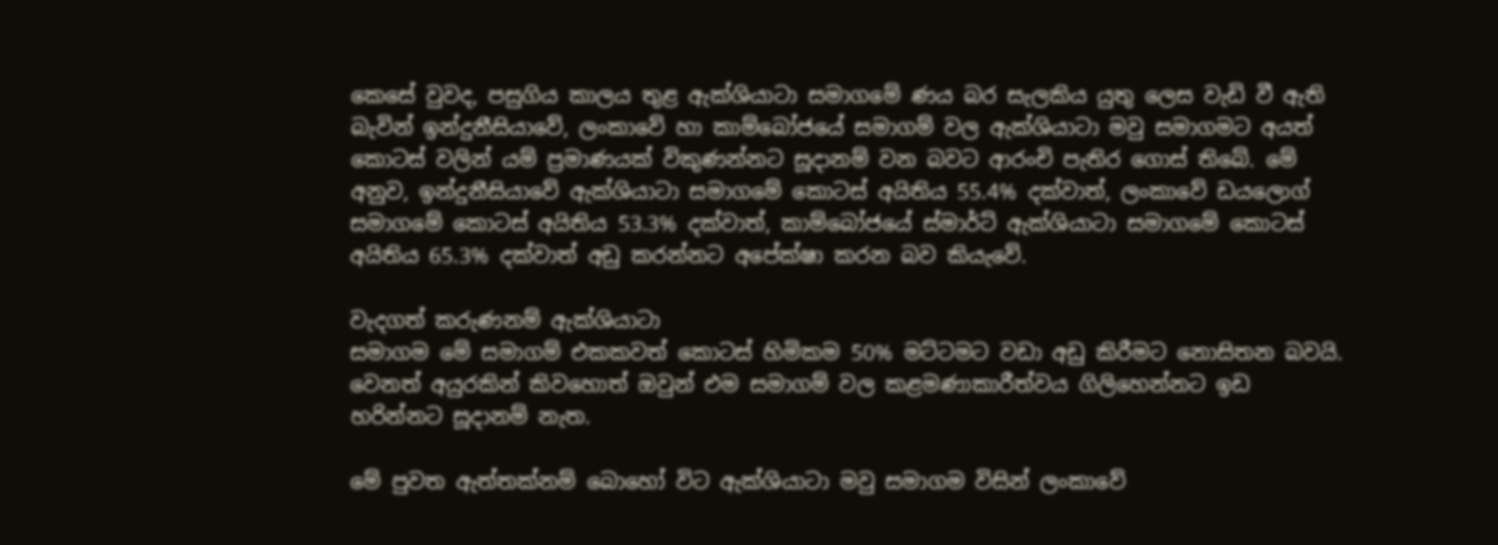කෙසේ වුවද, පසුගිය කාලය තුළ ඇක්ශියාටා සමාගමේ ණය බර සැලකිය යුතු ලෙස වැඩි වී ඇති බැවින් ඉන්දුනීසියාවේ, ලංකාවේ හා කාම්බෝජයේ සමාගම් වල ඇක්ශියාටා මවු සමාගමට අයත් කොටස් වලින් යම් ප්‍රමාණයක් විකුණන්නට සූදානම් වන බවට ආරංචි පැතිර ගොස් තිබේ. මේ අනුව, ඉන්දුනීසියාවේ ඇක්ශියාටා සමාගමේ කොටස් අයිතිය 55.4% දක්වාත්, ලංකාවේ ඩයලොග් සමාගමේ කොටස් අයිතිය 53.3% දක්වාත්, කාම්බෝජයේ ස්මාර්ට් ඇක්ශියාටා සමාගමේ කොටස් අයිතිය 65.3% දක්වාත් අඩු කරන්නට අපේක්ෂා කරන බව කියැවේ.

වැදගත් කරුණනම් ඇක්ශියාටා
සමාගම මේ සමාගම් එකකවත් කොටස් හිමිකම 50% මට්ටමට වඩා අඩු කිරීමට නොසිතන බවයි. වෙනත් අයුරකින් කිවහොත් ඔවුන් එම සමාගම් වල කළමණාකාරීත්වය ගිලිහෙන්නට ඉඩ හරින්නට සූදානම් නැත.

මේ පුවත ඇත්තක්නම් බොහෝ විට ඇක්ශියාටා මවු සමාගම විසින් ලංකාවේ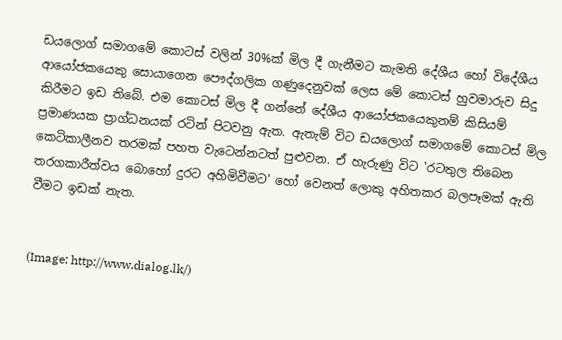ඩයලොග් සමාගමේ කොටස් වලින් 30%ක් මිල දී ගැනීමට කැමති දේශීය හෝ විදේශීය ආයෝජකයෙකු සොයාගෙන පෞද්ගලික ගණුදෙනුවක් ලෙස මේ කොටස් හුවමාරුව සිදු කිරීමට ඉඩ තිබේ. එම කොටස් මිල දී ගන්නේ දේශීය ආයෝජකයෙකුනම් කිසියම් ප්‍රමාණයක ප්‍රාග්ධනයක් රටින් පිටවනු ඇත. ඇතැම් විට ඩයලොග් සමාගමේ කොටස් මිල කෙටිකාලීනව තරමක් පහත වැටෙන්නටත් පුළුවන. ඒ හැරුණු විට 'රටතුල තිබෙන තරගකාරීත්වය බොහෝ දුරට අහිමිවීමට' හෝ වෙනත් ලොකු අහිතකර බලපෑමක් ඇති වීමට ඉඩක් නැත.


(Image: http://www.dialog.lk/)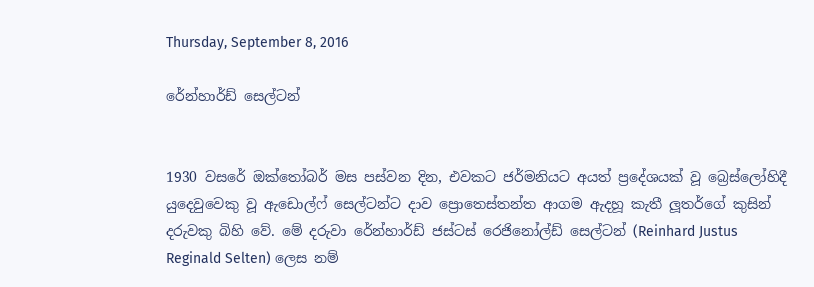Thursday, September 8, 2016

රේන්හාර්ඩ් සෙල්ටන්


1930 වසරේ ඔක්තෝබර් මස පස්වන දින, එවකට ජර්මනියට අයත් ප්‍රදේශයක් වූ බ්‍රෙස්ලෝහිදී යුදෙවුවෙකු වූ ඇඩොල්ෆ් සෙල්ටන්ට දාව ප්‍රොතෙස්තන්ත ආගම ඇදහූ කැතී ලූතර්ගේ කුසින් දරුවකු බිහි වේ. මේ දරුවා රේන්හාර්ඩ් ජස්ටස් රෙජිනෝල්ඩ් සෙල්ටන් (Reinhard Justus Reginald Selten) ලෙස නම්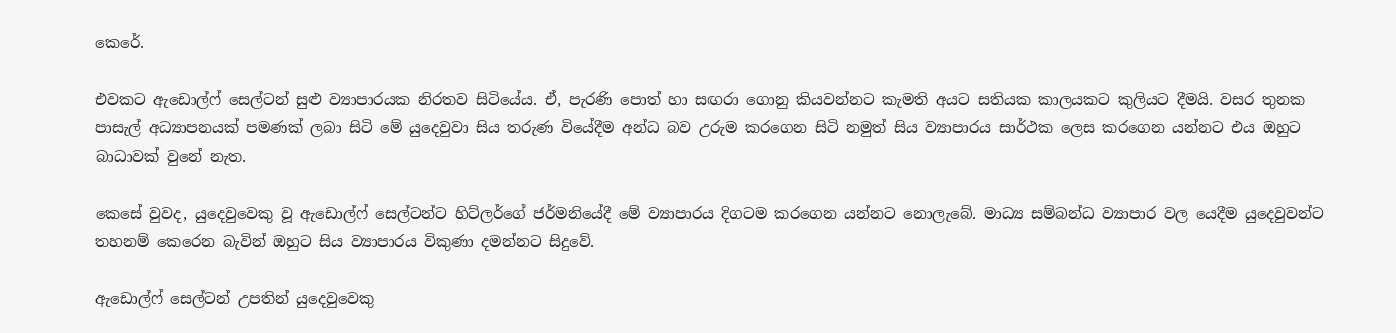කෙරේ.

එවකට ඇඩොල්ෆ් සෙල්ටන් සුළු ව්‍යාපාරයක නිරතව සිටියේය. ඒ, පැරණි පොත් හා සඟරා ගොනු කියවන්නට කැමති අයට සතියක කාලයකට කුලියට දීමයි. වසර තුනක පාසැල් අධ්‍යාපනයක් පමණක් ලබා සිටි මේ යුදෙවුවා සිය තරුණ වියේදීම අන්ධ බව උරුම කරගෙන සිටි නමුත් සිය ව්‍යාපාරය සාර්ථක ලෙස කරගෙන යන්නට එය ඔහුට බාධාවක් වුනේ නැත.

කෙසේ වුවද, යුදෙවුවෙකු වූ ඇඩොල්ෆ් සෙල්ටන්ට හිට්ලර්ගේ ජර්මනියේදී මේ ව්‍යාපාරය දිගටම කරගෙන යන්නට නොලැබේ. මාධ්‍ය සම්බන්ධ ව්‍යාපාර වල යෙදීම යුදෙවුවන්ට තහනම් කෙරෙන බැවින් ඔහුට සිය ව්‍යාපාරය විකුණා දමන්නට සිදුවේ.

ඇඩොල්ෆ් සෙල්ටන් උපතින් යුදෙවුවෙකු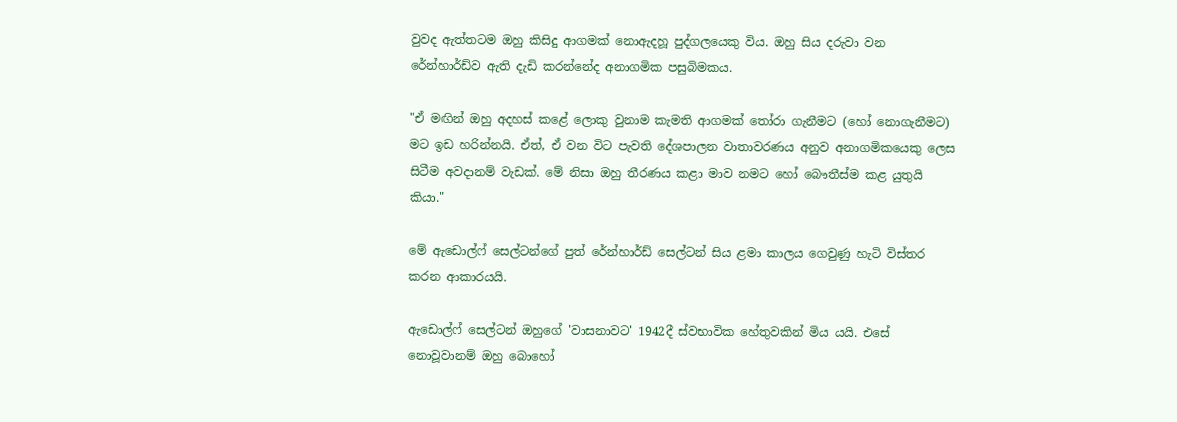වුවද ඇත්තටම ඔහු කිසිදු ආගමක් නොඇදහූ පුද්ගලයෙකු විය. ඔහු සිය දරුවා වන රේන්හාර්ඩ්ව ඇති දැඩි කරන්නේද අනාගමික පසුබිමකය.

"ඒ මඟින් ඔහු අදහස් කළේ ලොකු වුනාම කැමති ආගමක් තෝරා ගැනීමට (හෝ නොගැනීමට) මට ඉඩ හරින්නයි. ඒත්, ඒ වන විට පැවති දේශපාලන වාතාවරණය අනුව අනාගමිකයෙකු ලෙස සිටීම අවදානම් වැඩක්. මේ නිසා ඔහු තීරණය කළා මාව නමට හෝ බෞතීස්ම කළ යුතුයි කියා."

මේ ඇඩොල්ෆ් සෙල්ටන්ගේ පුත් රේන්හාර්ඩ් සෙල්ටන් සිය ළමා කාලය ගෙවුණු හැටි විස්තර කරන ආකාරයයි.

ඇඩොල්ෆ් සෙල්ටන් ඔහුගේ 'වාසනාවට' 1942දී ස්වභාවික හේතුවකින් මිය යයි. එසේ නොවූවානම් ඔහු බොහෝ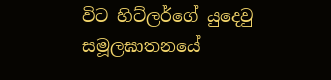විට හිට්ලර්ගේ යුදෙවු සමූලඝාතනයේ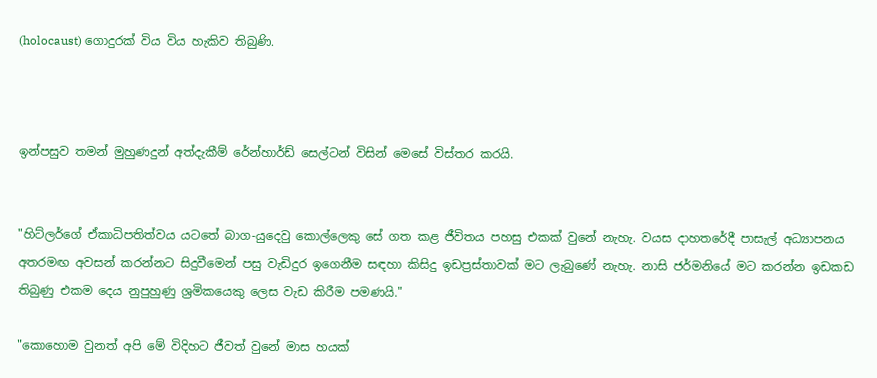(holocaust) ගොදුරක් විය විය හැකිව තිබුණි.



ඉන්පසුව තමන් මුහුණදුන් අත්දැකීම් රේන්හාර්ඩ් සෙල්ටන් විසින් මෙසේ විස්තර කරයි.


"හිට්ලර්ගේ ඒකාධිපතිත්වය යටතේ බාග-යුදෙවු කොල්ලෙකු සේ ගත කළ ජීවිතය පහසු එකක් වුනේ නැහැ. වයස දාහතරේදී පාසැල් අධ්‍යාපනය අතරමඟ අවසන් කරන්නට සිදුවීමෙන් පසු වැඩිදුර ඉගෙනීම සඳහා කිසිදු ඉඩප්‍රස්තාවක් මට ලැබුණේ නැහැ. නාසි ජර්මනියේ මට කරන්න ඉඩකඩ තිබුණු එකම දෙය නුපුහුණු ශ්‍රමිකයෙකු ලෙස වැඩ කිරීම පමණයි."

"කොහොම වුනත් අපි මේ විදිහට ජීවත් වුනේ මාස හයක්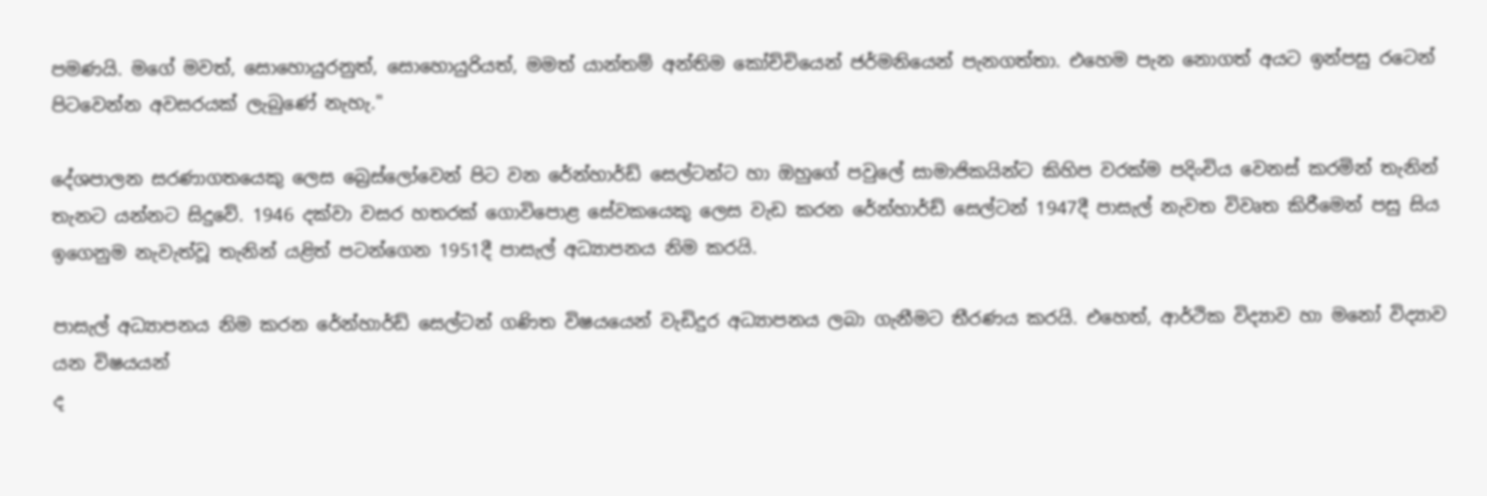පමණයි. මගේ මවත්, සොහොයුරනුත්, සොහොයුරියත්, මමත් යාන්තම් අන්තිම කෝච්චියෙන් ජර්මනියෙන් පැනගත්තා. එහෙම පැන නොගත් අයට ඉන්පසු රටෙන් පිටවෙන්න අවසරයක් ලැබුණේ නැහැ."

දේශපාලන සරණාගතයෙකු ලෙස බ්‍රෙස්ලෝවෙන් පිට වන රේන්හාර්ඩ් සෙල්ටන්ට හා ඔහුගේ පවුලේ සාමාජිකයින්ට කිහිප වරක්ම පදිංචිය වෙනස් කරමින් තැනින් තැනට යන්නට සිදුවේ. 1946 දක්වා වසර හතරක් ගොවිපොළ සේවකයෙකු ලෙස වැඩ කරන රේන්හාර්ඩ් සෙල්ටන් 1947දී පාසැල් නැවත විවෘත කිරීමෙන් පසු සිය ඉගෙනුම නැවැත්වූ තැනින් යළිත් පටන්ගෙන 1951දී පාසැල් අධ්‍යාපනය නිම කරයි.

පාසැල් අධ්‍යාපනය නිම කරන රේන්හාර්ඩ් සෙල්ටන් ගණිත විෂයයෙන් වැඩිදුර අධ්‍යාපනය ලබා ගැනීමට තීරණය කරයි. එහෙත්, ආර්ථික විද්‍යාව හා මනෝ විද්‍යාව යන විෂයයන්
ද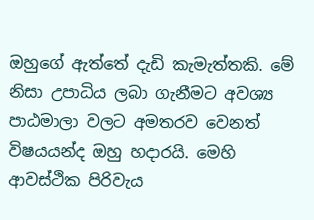ඔහුගේ ඇත්තේ දැඩි කැමැත්තකි. මේ නිසා උපාධිය ලබා ගැනීමට අවශ්‍ය පාඨමාලා වලට අමතරව වෙනත් විෂයයන්ද ඔහු හදාරයි. මෙහි ආවස්ථික පිරිවැය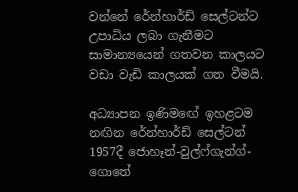වන්නේ රේන්හාර්ඩ් සෙල්ටන්ට උපාධිය ලබා ගැනීමට සාමාන්‍යයෙන් ගතවන කාලයට වඩා වැඩි කාලයක් ගත වීමයි.

අධ්‍යාපන ඉණිමඟේ ඉහළටම නඟින රේන්හාර්ඩ් සෙල්ටන් 1957දී ජොහෑන්-වුල්ෆ්ගැන්ග්-ගොතේ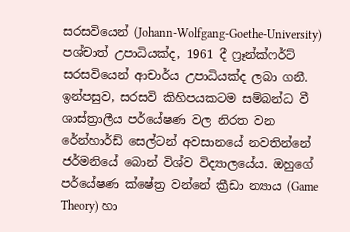සරසවියෙන් (Johann-Wolfgang-Goethe-University) පශ්චාත් උපාධියක්ද, 1961 දී ෆ්‍රෑන්ක්ෆර්ට් සරසවියෙන් ආචාර්ය උපාධියක්ද ලබා ගනී. ඉන්පසුව, සරසවි කිහිපයකටම සම්බන්ධ වී ශාස්ත්‍රාලීය පර්යේෂණ වල නිරත වන රේන්හාර්ඩ් සෙල්ටන් අවසානයේ නවතින්නේ ජර්මනියේ බොන් විශ්ව විද්‍යාලයේය. ඔහුගේ පර්යේෂණ ක්ෂේත්‍ර වන්නේ ක්‍රීඩා න්‍යාය (Game Theory) හා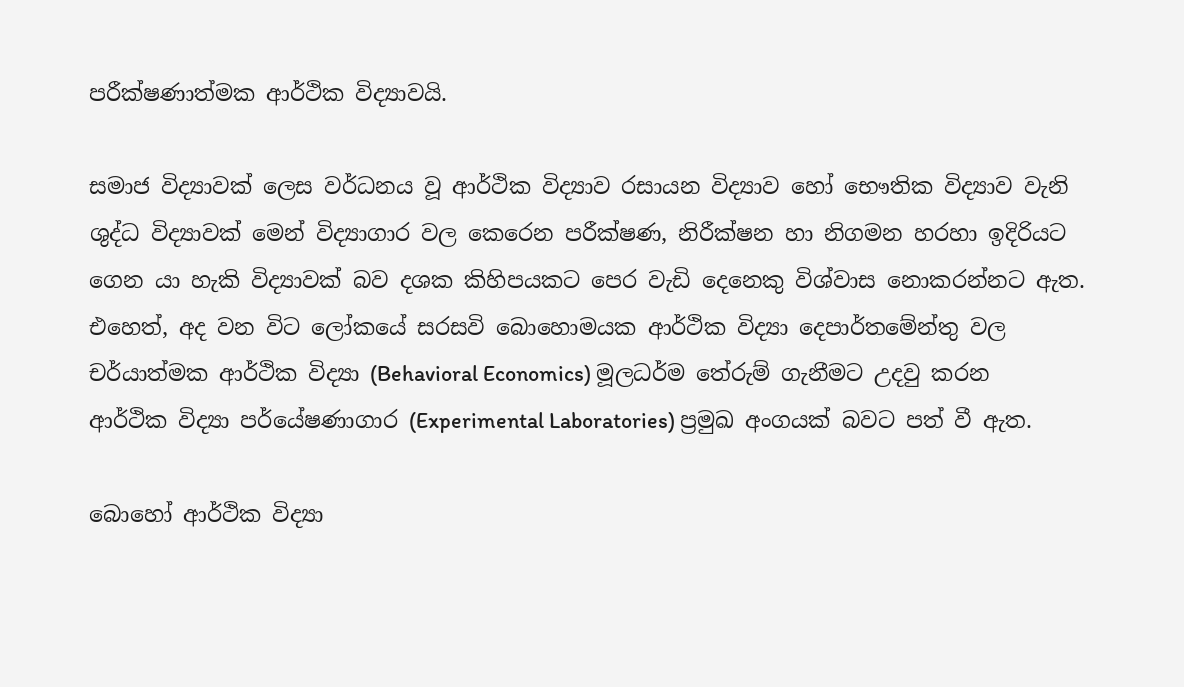පරීක්ෂණාත්මක ආර්ථික විද්‍යාවයි.

සමාජ විද්‍යාවක් ලෙස වර්ධනය වූ ආර්ථික විද්‍යාව රසායන විද්‍යාව හෝ භෞතික විද්‍යාව වැනි ශුද්ධ විද්‍යාවක් මෙන් විද්‍යාගාර වල කෙරෙන පරීක්ෂණ, නිරීක්ෂන හා නිගමන හරහා ඉදිරියට ගෙන යා හැකි විද්‍යාවක් බව දශක කිහිපයකට පෙර වැඩි දෙනෙකු විශ්වාස නොකරන්නට ඇත. එහෙත්, අද වන විට ලෝකයේ සරසවි බොහොමයක ආර්ථික විද්‍යා දෙපාර්තමේන්තු වල චර්යාත්මක ආර්ථික විද්‍යා (Behavioral Economics) මූලධර්ම තේරුම් ගැනීමට උදවු කරන ආර්ථික විද්‍යා පර්යේෂණාගාර (Experimental Laboratories) ප්‍රමුඛ අංගයක් බවට පත් වී ඇත.

බොහෝ ආර්ථික විද්‍යා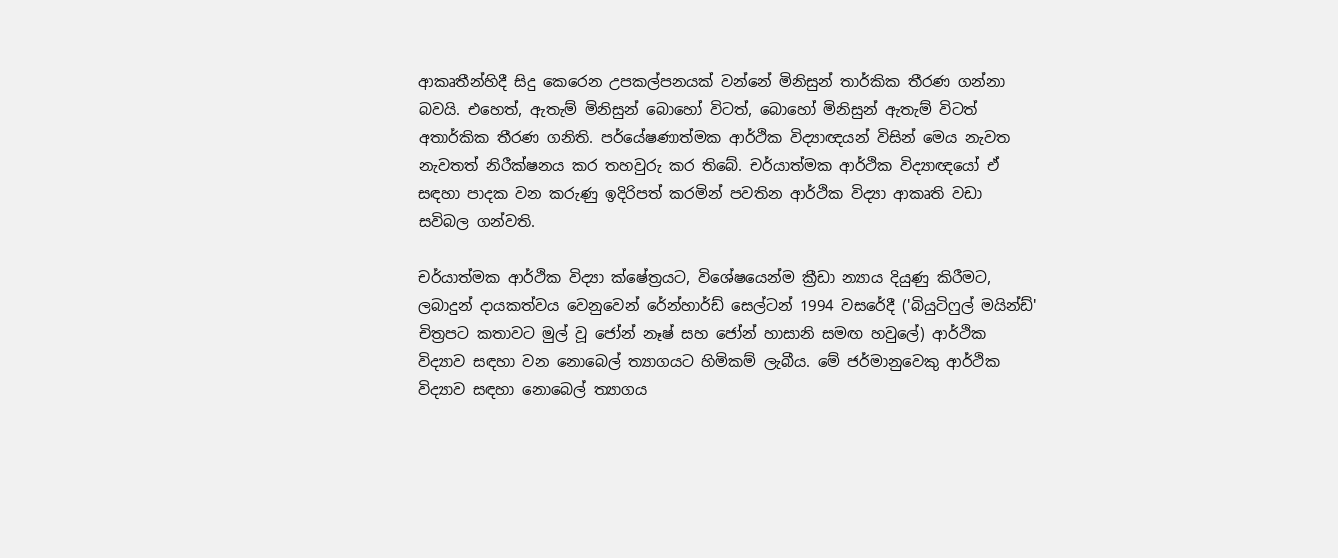ආකෘතීන්හිදී සිදු කෙරෙන උපකල්පනයක් වන්නේ මිනිසුන් තාර්කික තීරණ ගන්නා බවයි. එහෙත්, ඇතැම් මිනිසුන් බොහෝ විටත්, බොහෝ මිනිසුන් ඇතැම් විටත් අතාර්කික තීරණ ගනිති. පර්යේෂණාත්මක ආර්ථික විද්‍යාඥයන් විසින් මෙය නැවත නැවතත් නිරීක්ෂනය කර තහවුරු කර තිබේ. චර්යාත්මක ආර්ථික විද්‍යාඥයෝ ඒ සඳහා පාදක වන කරුණු ඉදිරිපත් කරමින් පවතින ආර්ථික විද්‍යා ආකෘති වඩා සවිබල ගන්වති.

චර්යාත්මක ආර්ථික විද්‍යා ක්ෂේත්‍රයට, විශේෂයෙන්ම ක්‍රීඩා න්‍යාය දියුණු කිරීමට, ලබාදුන් දායකත්වය වෙනුවෙන් රේන්හාර්ඩ් සෙල්ටන් 1994 වසරේදී ('බියුටිෆුල් මයින්ඩ්' චිත්‍රපට කතාවට මුල් වූ ජෝන් නෑෂ් සහ ජෝන් හාසානි සමඟ හවුලේ) ආර්ථික විද්‍යාව සඳහා වන නොබෙල් ත්‍යාගයට හිමිකම් ලැබීය. මේ ජර්මානුවෙකු ආර්ථික විද්‍යාව සඳහා නොබෙල් ත්‍යාගය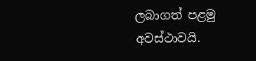ලබාගත් පළමු අවස්ථාවයි.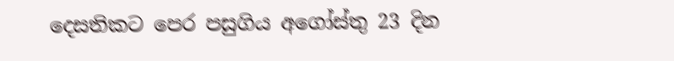දෙසතිකට පෙර පසුගිය අගෝස්තු 23 දින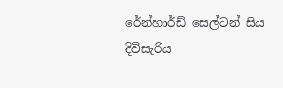රේන්හාර්ඩ් සෙල්ටන් සිය දිවිසැරිය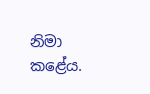නිමා කළේය.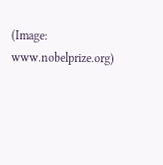(Image: www.nobelprize.org)